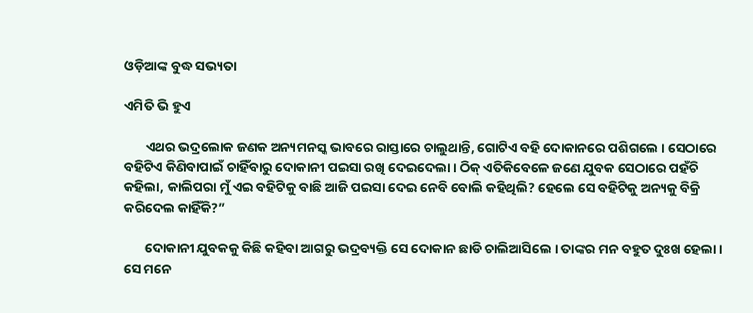ଓଡ଼ିଆଙ୍କ ବୁଦ୍ଧ ସଭ୍ୟତା

ଏମିତି ଭି ହୁଏ

       ଏଥର ଭଦ୍ରଲୋକ ଜଣକ ଅନ୍ୟମନସ୍କ ଭାବରେ ରାସ୍ତାରେ ଚାଲୁଥାନ୍ତି, ଗୋଟିଏ ବହି ଦୋକାନରେ ପଶିଗଲେ । ସେଠାରେ ବହିଟିଏ କିଣିବାପାଇଁ ଚାହିଁବାରୁ ଦୋକାନୀ ପଇସା ରଖି ଦେଇଦେଲା । ଠିକ୍ ଏତିକିବେଳେ ଜଣେ ଯୁବକ ସେଠାରେ ପହଁଚି କହିଲା, କାଲିପରା ମୁଁ ଏଇ ବହିଟିକୁ ବାଛି ଆଜି ପଇସା ଦେଇ ନେବି ବୋଲି କହିଥିଲି? ହେଲେ ସେ ବହିଟିକୁ ଅନ୍ୟକୁ ବିକ୍ରି କରିଦେଲ କାହିଁକି?”

       ଦୋକାନୀ ଯୁବକକୁ କିଛି କହିବା ଆଗରୁ ଭଦ୍ରବ୍ୟକ୍ତି ସେ ଦୋକାନ ଛାଡି ଚାଲିଆସିଲେ । ତାଙ୍କର ମନ ବହୁତ ଦୁଃଖ ହେଲା । ସେ ମନେ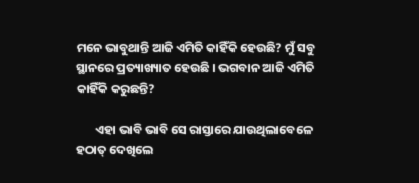ମନେ ଭାବୁଥାନ୍ତି ଆଜି ଏମିତି କାହିଁକି ହେଉଛି? ମୁଁ ସବୁ ସ୍ଥାନରେ ପ୍ରତ୍ୟାଖ୍ୟାତ ହେଉଛି । ଭଗବାନ ଆଜି ଏମିତି କାହିଁକି କରୁଛନ୍ତି?

       ଏହା ଭାବି ଭାବି ସେ ରାସ୍ତାରେ ଯାଉଥିଲାବେଳେ ହଠାତ୍ ଦେଖିଲେ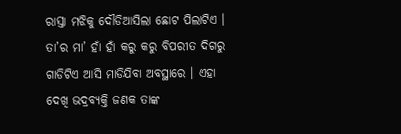ରାସ୍ତା ମଝିକୁ ଦୌଡିଆସିଲା ଛୋଟ ପିଲାଟିଏ । ତା’ର ମା’ ହାଁ ହାଁ କରୁ କରୁ ବିପରୀତ ଦିଗରୁ ଗାଡିଟିଏ ଆସି ମାଡିଯିବା ଅବସ୍ଥାରେ । ଏହା ଦେଖି ଭଦ୍ରବ୍ୟକ୍ତି ଜଣକ ତାଙ୍କ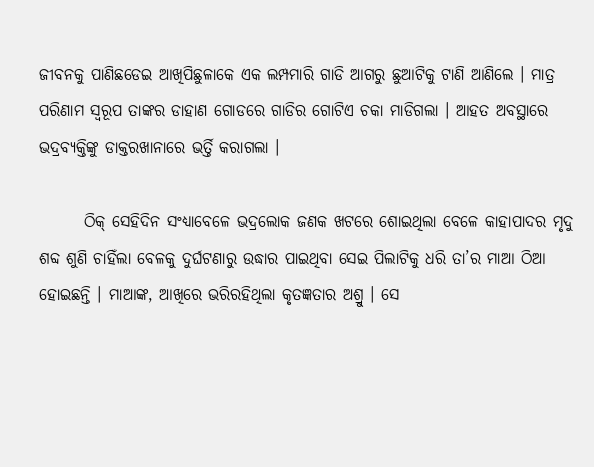ଜୀବନକୁ ପାଣିଛଡେଇ ଆଖିପିଛୁଳାକେ ଏକ ଲମ୍ପମାରି ଗାଡି ଆଗରୁ ଛୁଆଟିକୁ ଟାଣି ଆଣିଲେ । ମାତ୍ର ପରିଣାମ ସ୍ୱରୂପ ତାଙ୍କର ଡାହାଣ ଗୋଡରେ ଗାଡିର ଗୋଟିଏ ଚକା ମାଡିଗଲା । ଆହତ ଅବସ୍ଥାରେ ଭଦ୍ରବ୍ୟକ୍ତିଙ୍କୁ ଡାକ୍ତରଖାନାରେ ଭର୍ତ୍ତି କରାଗଲା ।

       ଠିକ୍ ସେହିଦିନ ସଂଧ୍ୟାବେଳେ ଭଦ୍ରଲୋକ ଜଣକ ଖଟରେ ଶୋଇଥିଲା ବେଳେ କାହାପାଦର ମୃଦୁ ଶବ୍ଦ ଶୁଣି ଚାହିଁଲା ବେଳକୁ ଦୁର୍ଘଟଣାରୁ ଉଦ୍ଧାର ପାଇଥିବା ସେଇ ପିଲାଟିକୁ ଧରି ତା’ର ମାଆ ଠିଆ ହୋଇଛନ୍ତି । ମାଆଙ୍କ, ଆଖିରେ ଭରିରହିଥିଲା କୃତଜ୍ଞତାର ଅଶ୍ରୁ । ସେ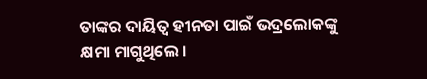ତାଙ୍କର ଦାୟିତ୍ୱ ହୀନତା ପାଇଁ ଭଦ୍ରଲୋକଙ୍କୁ କ୍ଷମା ମାଗୁଥିଲେ ।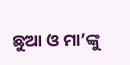ଛୁଆ ଓ ମା’ଙ୍କୁ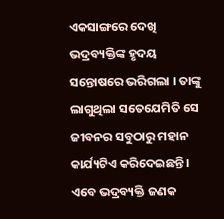ଏକସାଙ୍ଗରେ ଦେଖି ଭଦ୍ରବ୍ୟକ୍ତିଙ୍କ ହୃଦୟ ସନ୍ତୋଷରେ ଭରିଗଲା । ତାଙ୍କୁ ଲାଗୁଥିଲା ସତେଯେମିତି ସେ ଜୀବନର ସବୁଠାରୁ ମହାନ କାର୍ଯ୍ୟଟିଏ କରିଦେଇଛନ୍ତି । ଏବେ ଭଦ୍ରବ୍ୟକ୍ତି ଜଣକ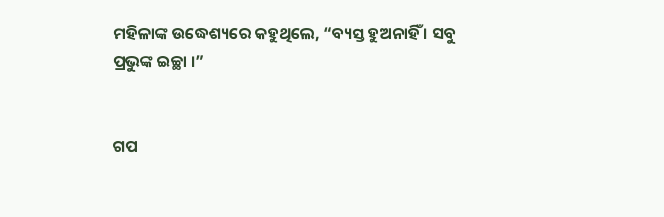ମହିଳାଙ୍କ ଉଦ୍ଧେଶ୍ୟରେ କହୁଥିଲେ, “ବ୍ୟସ୍ତ ହୁଅନାହିଁ । ସବୁ ପ୍ରଭୁଙ୍କ ଇଚ୍ଛା ।”


ଗପ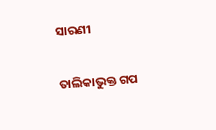ସାରଣୀ

ତାଲିକାଭୁକ୍ତ ଗପ